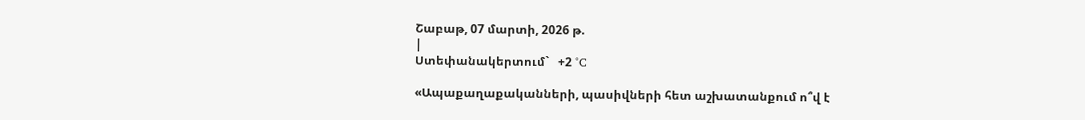Շաբաթ, 07 մարտի, 2026 թ.
|
Ստեփանակերտում`   +2 °C

«Ապաքաղաքականների, պասիվների հետ աշխատանքում ո՞վ է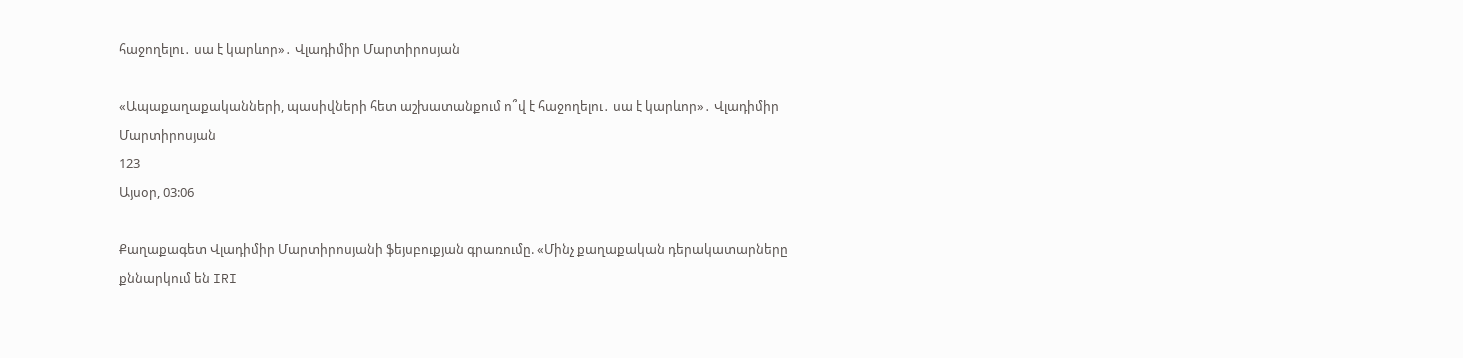հաջողելու․ սա է կարևոր»․ Վլադիմիր Մարտիրոսյան

«Ապաքաղաքականների, պասիվների հետ աշխատանքում ո՞վ է հաջողելու․ սա է կարևոր»․ Վլադիմիր Մարտիրոսյան
123
Այսօր, 03:06

Քաղաքագետ Վլադիմիր Մարտիրոսյանի ֆեյսբուքյան գրառումը. «Մինչ քաղաքական դերակատարները քննարկում են IRI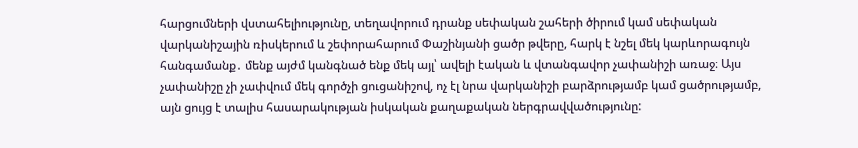հարցումների վստահելիությունը, տեղավորում դրանք սեփական շահերի ծիրում կամ սեփական վարկանիշային ռիսկերում և շեփորահարում Փաշինյանի ցածր թվերը, հարկ է նշել մեկ կարևորագույն հանգամանք․ մենք այժմ կանգնած ենք մեկ այլ՝ ավելի էական և վտանգավոր չափանիշի առաջ։ Այս չափանիշը չի չափվում մեկ գործչի ցուցանիշով, ոչ էլ նրա վարկանիշի բարձրությամբ կամ ցածրությամբ, այն ցույց է տալիս հասարակության իսկական քաղաքական ներգրավվածությունը: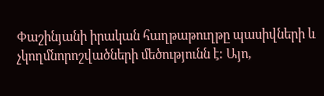Փաշինյանի իրական հաղթաթուղթը պասիվների և չկողմնորոշվածների մեծությունն է: Այո,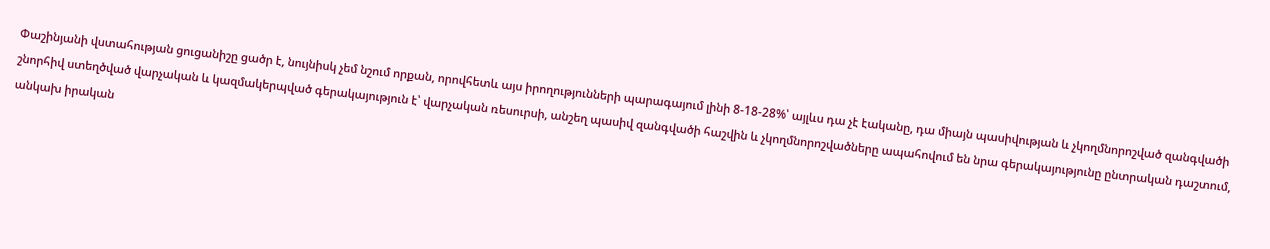Փաշինյանի վստահության ցուցանիշը ցածր է, նույնիսկ չեմ նշում որքան, որովհետև այս իրողությունների պարագայում լինի 8-18-28%՝ այլևս դա չէ էականը, դա միայն պասիվության և չկողմնորոշված զանգվածի շնորհիվ ստեղծված վարչական և կազմակերպված գերակայություն է՝ վարչական ռեսուրսի, անշեղ պասիվ զանգվածի հաշվին և չկողմնորոշվածները ապահովում են նրա գերակայությունը ընտրական դաշտում, անկախ իրական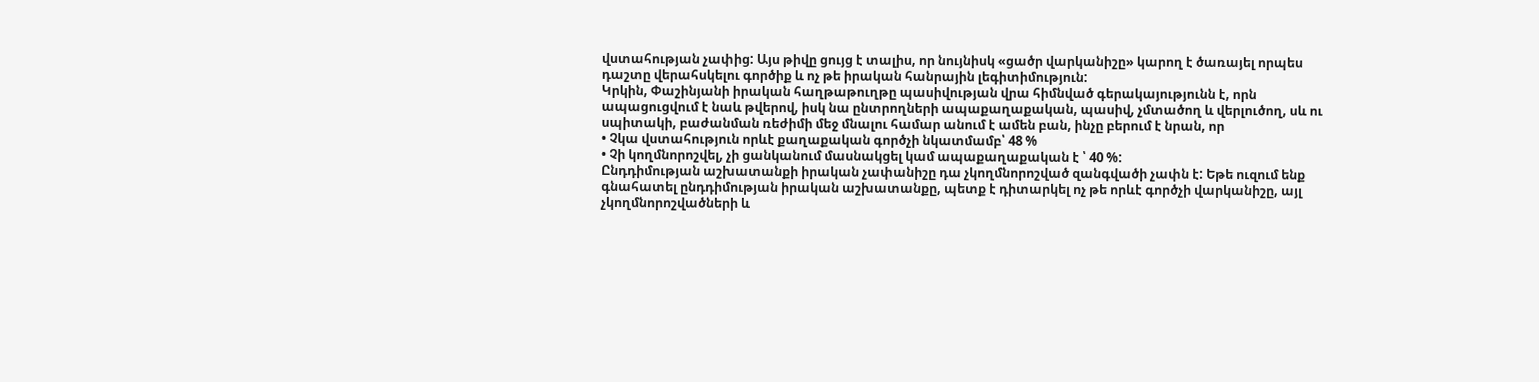վստահության չափից: Այս թիվը ցույց է տալիս, որ նույնիսկ «ցածր վարկանիշը» կարող է ծառայել որպես դաշտը վերահսկելու գործիք և ոչ թե իրական հանրային լեգիտիմություն:
Կրկին, Փաշինյանի իրական հաղթաթուղթը պասիվության վրա հիմնված գերակայությունն է, որն ապացուցվում է նաև թվերով, իսկ նա ընտրողների ապաքաղաքական, պասիվ, չմտածող և վերլուծող, սև ու սպիտակի, բաժանման ռեժիմի մեջ մնալու համար անում է ամեն բան, ինչը բերում է նրան, որ
• Չկա վստահություն որևէ քաղաքական գործչի նկատմամբ՝ 48 %
• Չի կողմնորոշվել, չի ցանկանում մասնակցել կամ ապաքաղաքական է ՝ 40 %:
Ընդդիմության աշխատանքի իրական չափանիշը դա չկողմնորոշված զանգվածի չափն է: Եթե ուզում ենք գնահատել ընդդիմության իրական աշխատանքը, պետք է դիտարկել ոչ թե որևէ գործչի վարկանիշը, այլ չկողմնորոշվածների և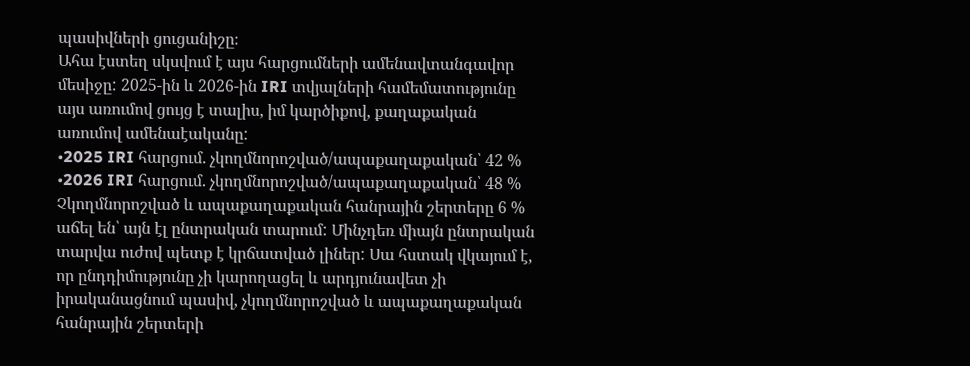պասիվների ցուցանիշը։
Ահա էստեղ սկսվում է այս հարցումների ամենավտանգավոր մեսիջը: 2025-ին և 2026-ին IRI տվյալների համեմատությունը այս առումով ցույց է տալիս, իմ կարծիքով, քաղաքական առումով ամենաէականը:
•2025 IRI հարցում. չկողմնորոշված/ապաքաղաքական՝ 42 %
•2026 IRI հարցում. չկողմնորոշված/ապաքաղաքական՝ 48 %
Չկողմնորոշված և ապաքաղաքական հանրային շերտերը 6 % աճել են՝ այն էլ ընտրական տարում: Մինչդեռ միայն ընտրական տարվա ուժով պետք է կրճատված լիներ: Սա հստակ վկայում է, որ ընդդիմությունը չի կարողացել և արդյունավետ չի իրականացնում պասիվ, չկողմնորոշված և ապաքաղաքական հանրային շերտերի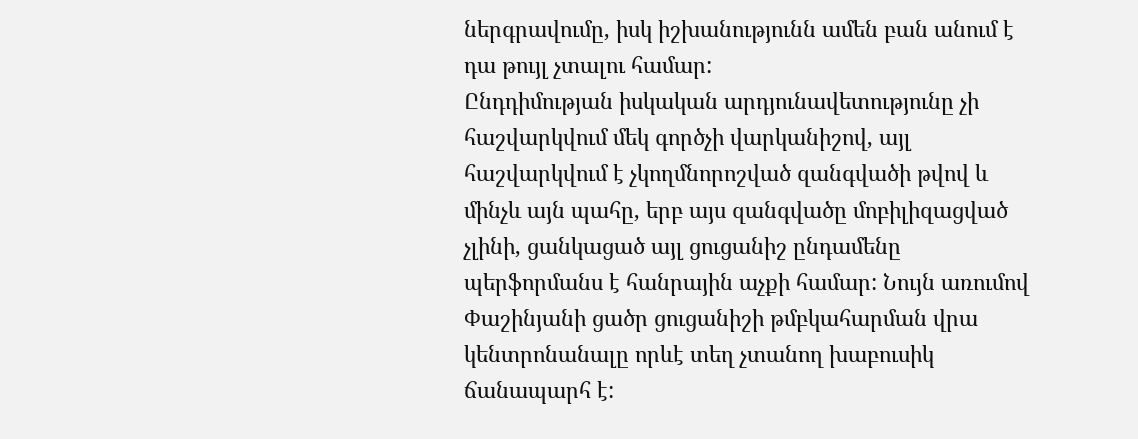ներգրավումը, իսկ իշխանությունն ամեն բան անում է դա թույլ չտալու համար:
Ընդդիմության իսկական արդյունավետությունը չի հաշվարկվում մեկ գործչի վարկանիշով, այլ հաշվարկվում է չկողմնորոշված զանգվածի թվով և մինչև այն պահը, երբ այս զանգվածը մոբիլիզացված չլինի, ցանկացած այլ ցուցանիշ ընդամենը պերֆորմանս է հանրային աչքի համար: Նույն առումով Փաշինյանի ցածր ցուցանիշի թմբկահարման վրա կենտրոնանալը որևէ տեղ չտանող խաբուսիկ ճանապարհ է: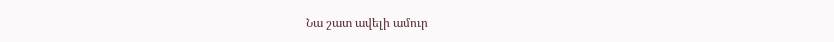Նա շատ ավելի ամուր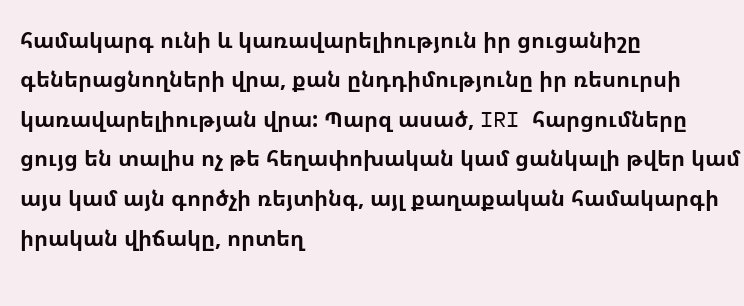համակարգ ունի և կառավարելիություն իր ցուցանիշը գեներացնողների վրա, քան ընդդիմությունը իր ռեսուրսի կառավարելիության վրա: Պարզ ասած, IRI հարցումները ցույց են տալիս ոչ թե հեղափոխական կամ ցանկալի թվեր կամ այս կամ այն գործչի ռեյտինգ, այլ քաղաքական համակարգի իրական վիճակը, որտեղ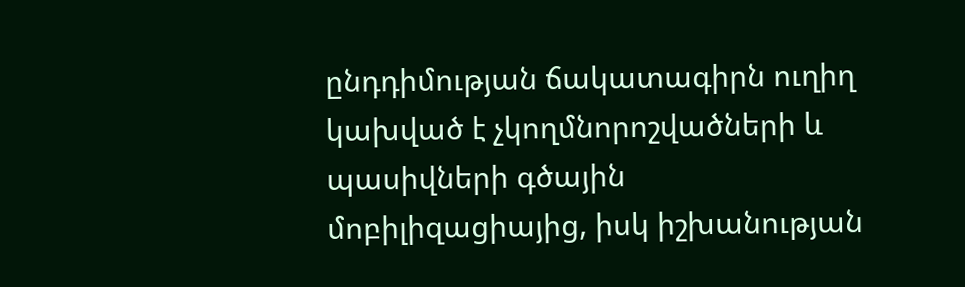ընդդիմության ճակատագիրն ուղիղ կախված է չկողմնորոշվածների և պասիվների գծային մոբիլիզացիայից, իսկ իշխանության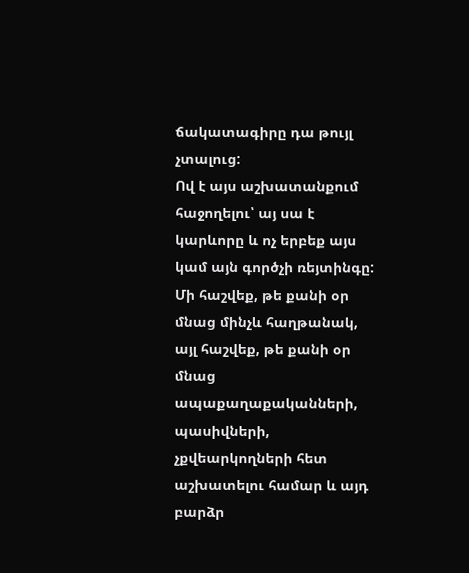ճակատագիրը դա թույլ չտալուց:
Ով է այս աշխատանքում հաջողելու՝ այ սա է կարևորը և ոչ երբեք այս կամ այն գործչի ռեյտինգը: Մի հաշվեք, թե քանի օր մնաց մինչև հաղթանակ, այլ հաշվեք, թե քանի օր մնաց ապաքաղաքականների, պասիվների, չքվեարկողների հետ աշխատելու համար և այդ բարձր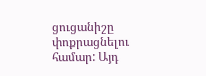ցուցանիշը փոքրացնելու համար: Այդ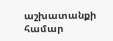աշխատանքի համար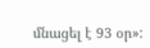մնացել է 93 օր»: